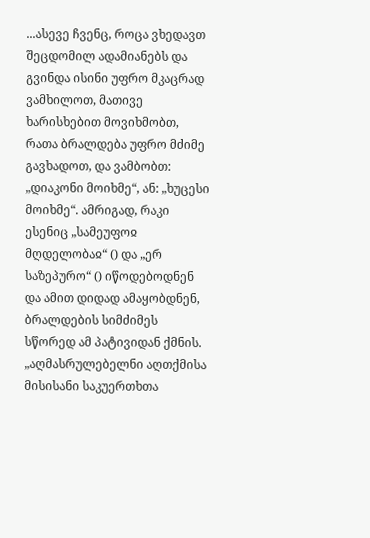...ასევე ჩვენც, როცა ვხედავთ შეცდომილ ადამიანებს და გვინდა ისინი უფრო მკაცრად ვამხილოთ, მათივე ხარისხებით მოვიხმობთ, რათა ბრალდება უფრო მძიმე გავხადოთ, და ვამბობთ: „დიაკონი მოიხმე“, ან: „ხუცესი მოიხმე“. ამრიგად, რაკი ესენიც „სამეუფოჲ მღდელობაჲ“ () და „ერ საზეპურო“ () იწოდებოდნენ და ამით დიდად ამაყობდნენ, ბრალდების სიმძიმეს სწორედ ამ პატივიდან ქმნის.
„აღმასრულებელნი აღთქმისა მისისანი საკუერთხთა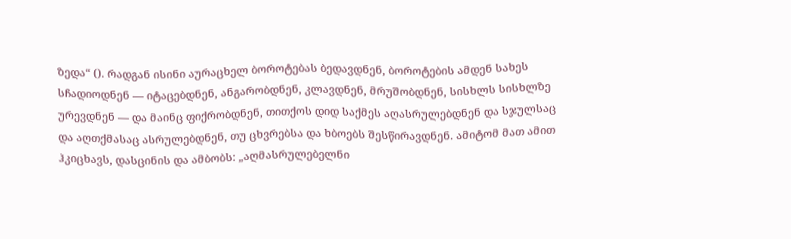ზედა“ (). რადგან ისინი აურაცხელ ბოროტებას ბედავდნენ, ბოროტების ამდენ სახეს სჩადიოდნენ — იტაცებდნენ, ანგარობდნენ, კლავდნენ, მრუშობდნენ, სისხლს სისხლზე ურევდნენ — და მაინც ფიქრობდნენ, თითქოს დიდ საქმეს აღასრულებდნენ და სჯულსაც და აღთქმასაც ასრულებდნენ, თუ ცხვრებსა და ხბოებს შესწირავდნენ. ამიტომ მათ ამით ჰკიცხავს, დასცინის და ამბობს: „აღმასრულებელნი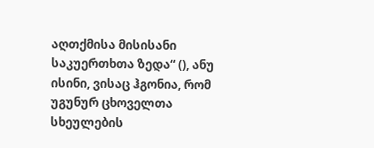აღთქმისა მისისანი საკუერთხთა ზედა“ (), ანუ ისინი, ვისაც ჰგონია, რომ უგუნურ ცხოველთა სხეულების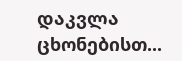დაკვლა ცხონებისთ...